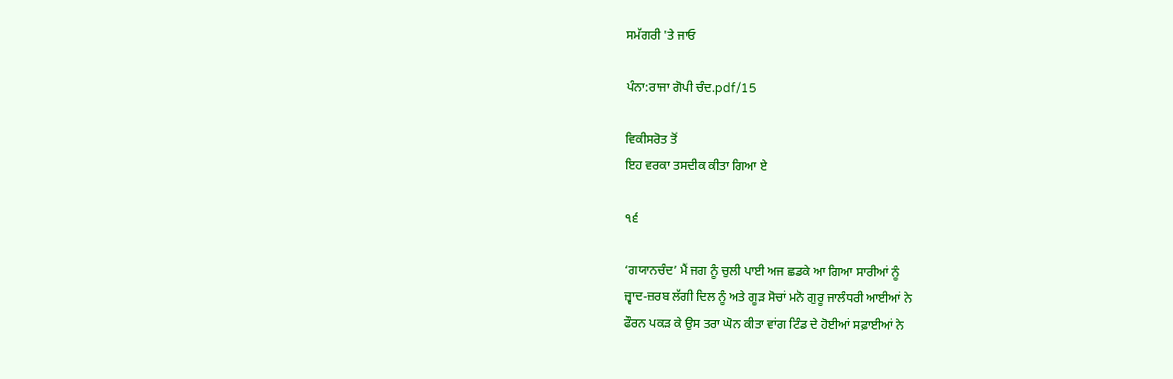ਸਮੱਗਰੀ 'ਤੇ ਜਾਓ

ਪੰਨਾ:ਰਾਜਾ ਗੋਪੀ ਚੰਦ.pdf/15

ਵਿਕੀਸਰੋਤ ਤੋਂ
ਇਹ ਵਰਕਾ ਤਸਦੀਕ ਕੀਤਾ ਗਿਆ ਏ

੧੬

‘ਗਯਾਨਚੰਦ’ ਮੈਂ ਜਗ ਨੂੰ ਚੁਲੀ ਪਾਈ ਅਜ ਛਡਕੇ ਆ ਗਿਆ ਸਾਰੀਆਂ ਨੂੰ
ਜ਼੍ਵਾਦ-ਜ਼ਰਬ ਲੱਗੀ ਦਿਲ ਨੂੰ ਅਤੇ ਗੂੜ ਸੋਚਾਂ ਮਨੋ ਗੁਰੂ ਜਾਲੰਧਰੀ ਆਈਆਂ ਨੇ
ਫੌਰਨ ਪਕੜ ਕੇ ਉਸ ਤਰਾ ਘੋਨ ਕੀਤਾ ਵਾਂਗ ਟਿੰਡ ਦੇ ਹੋਈਆਂ ਸਫ਼ਾਈਆਂ ਨੇ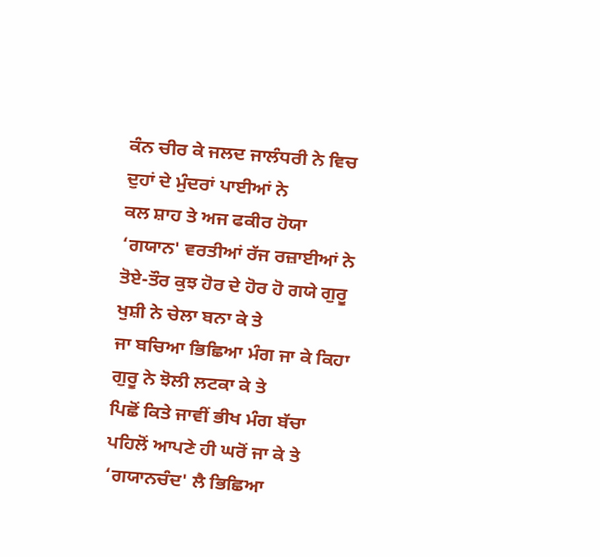ਕੰਨ ਚੀਰ ਕੇ ਜਲਦ ਜਾਲੰਧਰੀ ਨੇ ਵਿਚ ਦੁਹਾਂ ਦੇ ਮੁੰਦਰਾਂ ਪਾਈਆਂ ਨੇ
ਕਲ ਸ਼ਾਹ ਤੇ ਅਜ ਫਕੀਰ ਹੋਯਾ ‘ਗਯਾਨ' ਵਰਤੀਆਂ ਰੱਜ ਰਜ਼ਾਈਆਂ ਨੇ
ਤੋਏ-ਤੌਰ ਕੁਝ ਹੋਰ ਦੇ ਹੋਰ ਹੋ ਗਯੇ ਗੁਰੂ ਖੁਸ਼ੀ ਨੇ ਚੇਲਾ ਬਨਾ ਕੇ ਤੇ
ਜਾ ਬਚਿਆ ਭਿਛਿਆ ਮੰਗ ਜਾ ਕੇ ਕਿਹਾ ਗੁਰੂ ਨੇ ਝੋਲੀ ਲਟਕਾ ਕੇ ਤੇ
ਪਿਛੋਂ ਕਿਤੇ ਜਾਵੀਂ ਭੀਖ ਮੰਗ ਬੱਚਾ ਪਹਿਲੋਂ ਆਪਣੇ ਹੀ ਘਰੋਂ ਜਾ ਕੇ ਤੇ
‘ਗਯਾਨਚੰਦ' ਲੈ ਭਿਛਿਆ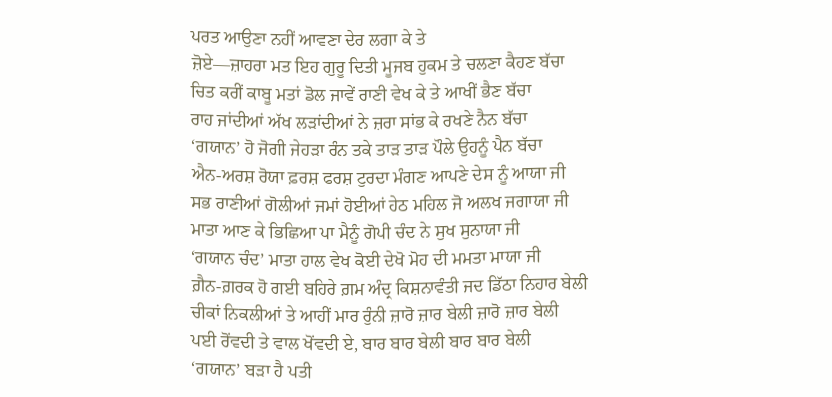ਪਰਤ ਆਉਣਾ ਨਹੀਂ ਆਵਣਾ ਦੇਰ ਲਗਾ ਕੇ ਤੇ
ਜ਼ੋਏ—ਜ਼ਾਹਰਾ ਮਤ ਇਹ ਗੁਰੂ ਦਿਤੀ ਮੂਜਬ ਹੁਕਮ ਤੇ ਚਲਣਾ ਕੈਹਣ ਬੱਚਾ
ਚਿਤ ਕਰੀਂ ਕਾਬੂ ਮਤਾਂ ਡੋਲ ਜਾਵੇਂ ਰਾਣੀ ਵੇਖ ਕੇ ਤੇ ਆਖੀਂ ਭੈਣ ਬੱਚਾ
ਰਾਹ ਜਾਂਦੀਆਂ ਅੱਖ ਲੜਾਂਦੀਆਂ ਨੇ ਜ਼ਰਾ ਸਾਂਭ ਕੇ ਰਖਣੇ ਨੈਨ ਬੱਚਾ
‘ਗਯਾਨ’ ਹੋ ਜੋਗੀ ਜੇਹੜਾ ਰੰਨ ਤਕੇ ਤਾੜ ਤਾੜ ਪੌਲੇ ਉਹਨੂੰ ਪੈਨ ਬੱਚਾ
ਐਨ-ਅਰਸ਼ ਰੋਯਾ ਫ਼ਰਸ਼ ਫਰਸ਼ ਟੁਰਦਾ ਮੰਗਣ ਆਪਣੇ ਦੇਸ ਨੂੰ ਆਯਾ ਜੀ
ਸਭ ਰਾਣੀਆਂ ਗੋਲੀਆਂ ਜਮਾਂ ਹੋਈਆਂ ਹੇਠ ਮਹਿਲ ਜੋ ਅਲਖ ਜਗਾਯਾ ਜੀ
ਮਾਤਾ ਆਣ ਕੇ ਭਿਛਿਆ ਪਾ ਮੈਨੂੰ ਗੋਪੀ ਚੰਦ ਨੇ ਸੁਖ ਸੁਨਾਯਾ ਜੀ
‘ਗਯਾਨ ਚੰਦ’ ਮਾਤਾ ਹਾਲ ਵੇਖ ਕੋਈ ਦੇਖੋ ਮੋਹ ਦੀ ਮਮਤਾ ਮਾਯਾ ਜੀ
ਗ਼ੈਨ-ਗ਼ਰਕ ਹੋ ਗਈ ਬਹਿਰੇ ਗ਼ਮ ਅੰਦ੍ਰ ਕਿਸ਼ਨਾਵੰਤੀ ਜਦ ਡਿੱਠਾ ਨਿਹਾਰ ਬੇਲੀ
ਚੀਕਾਂ ਨਿਕਲੀਆਂ ਤੇ ਆਹੀਂ ਮਾਰ ਰੁੰਨੀ ਜ਼ਾਰੋ ਜ਼ਾਰ ਬੇਲੀ ਜ਼ਾਰੋ ਜ਼ਾਰ ਬੇਲੀ
ਪਈ ਰੋਂਵਦੀ ਤੇ ਵਾਲ ਖੋਂਵਦੀ ਏ, ਬਾਰ ਬਾਰ ਬੇਲੀ ਬਾਰ ਬਾਰ ਬੇਲੀ
‘ਗਯਾਨ’ ਬੜਾ ਹੈ ਪਤੀ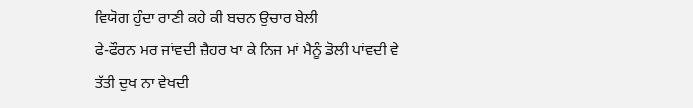ਵਿਯੋਗ ਹੁੰਦਾ ਰਾਣੀ ਕਹੇ ਕੀ ਬਚਨ ਉਚਾਰ ਬੇਲੀ
ਫੇ-ਫੌਰਨ ਮਰ ਜਾਂਵਦੀ ਜ਼ੈਹਰ ਖਾ ਕੇ ਨਿਜ ਮਾਂ ਮੈਨੂੰ ਡੋਲੀ ਪਾਂਵਦੀ ਵੇ
ਤੱਤੀ ਦੁਖ ਨਾ ਵੇਖਦੀ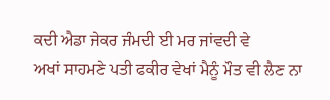ਕਦੀ ਐਡਾ ਜੇਕਰ ਜੰਮਦੀ ਈ ਮਰ ਜਾਂਵਦੀ ਵੇ
ਅਖਾਂ ਸਾਹਮਣੇ ਪਤੀ ਫਕੀਰ ਵੇਖਾਂ ਮੈਨੂੰ ਮੌਤ ਵੀ ਲੈਣ ਨਾ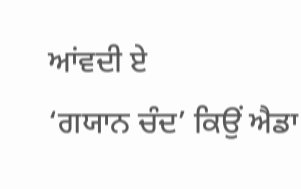ਆਂਵਦੀ ਏ
‘ਗਯਾਨ ਚੰਦ’ ਕਿਉਂ ਐਡਾ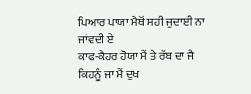ਪਿਆਰ ਪਾਯਾ ਮੈਥੋਂ ਸਹੀ ਜੁਦਾਈ ਨਾ ਜਾਂਵਦੀ ਏ
ਕਾਫ-ਕੈਹਰ ਹੋਯਾ ਮੈਂ ਤੇ ਰੱਬ ਦਾ ਜੈ ਕਿਹਨੂੰ ਜਾ ਮੈਂ ਦੁਖ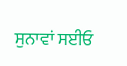ਸੁਨਾਵਾਂ ਸਈਓ